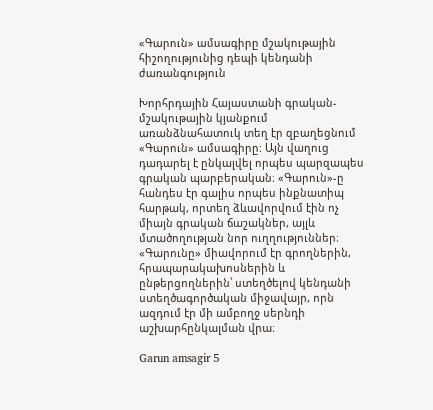«Գարուն» ամսագիրը մշակութային հիշողությունից դեպի կենդանի ժառանգություն

Խորհրդային Հայաստանի գրական-մշակութային կյանքում առանձնահատուկ տեղ էր զբաղեցնում «Գարուն» ամսագիրը: Այն վաղուց դադարել է ընկալվել որպես պարզապես գրական պարբերական։ «Գարուն»-ը հանդես էր գալիս որպես ինքնատիպ հարթակ, որտեղ ձևավորվում էին ոչ միայն գրական ճաշակներ, այլև մտածողության նոր ուղղություններ։ «Գարունը» միավորում էր գրողներին, հրապարակախոսներին և ընթերցողներին՝ ստեղծելով կենդանի ստեղծագործական միջավայր, որն ազդում էր մի ամբողջ սերնդի աշխարհընկալման վրա։

Garun amsagir 5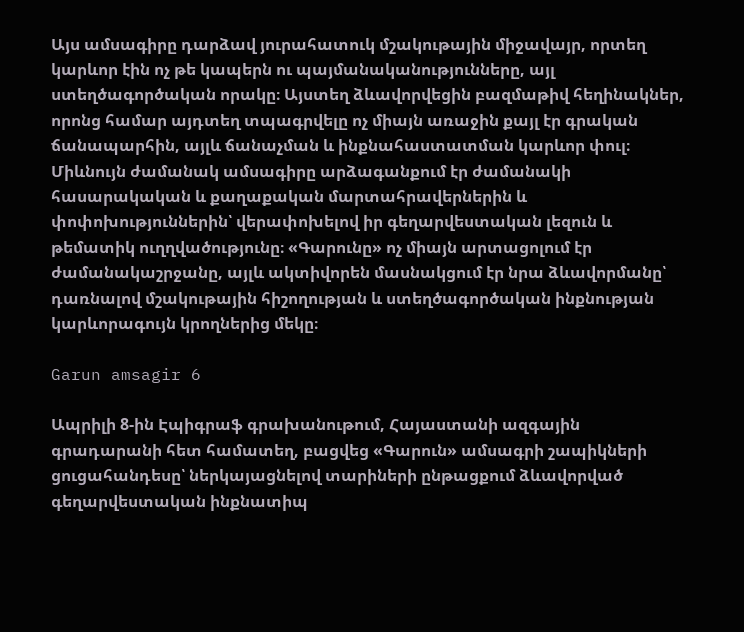Այս ամսագիրը դարձավ յուրահատուկ մշակութային միջավայր, որտեղ կարևոր էին ոչ թե կապերն ու պայմանականությունները, այլ ստեղծագործական որակը։ Այստեղ ձևավորվեցին բազմաթիվ հեղինակներ, որոնց համար այդտեղ տպագրվելը ոչ միայն առաջին քայլ էր գրական ճանապարհին, այլև ճանաչման և ինքնահաստատման կարևոր փուլ։ Միևնույն ժամանակ ամսագիրը արձագանքում էր ժամանակի հասարակական և քաղաքական մարտահրավերներին և փոփոխություններին՝ վերափոխելով իր գեղարվեստական լեզուն և թեմատիկ ուղղվածությունը։ «Գարունը» ոչ միայն արտացոլում էր ժամանակաշրջանը, այլև ակտիվորեն մասնակցում էր նրա ձևավորմանը՝ դառնալով մշակութային հիշողության և ստեղծագործական ինքնության կարևորագույն կրողներից մեկը։

Garun amsagir 6

Ապրիլի 8-ին Էպիգրաֆ գրախանութում, Հայաստանի ազգային գրադարանի հետ համատեղ, բացվեց «Գարուն» ամսագրի շապիկների ցուցահանդեսը՝ ներկայացնելով տարիների ընթացքում ձևավորված գեղարվեստական ինքնատիպ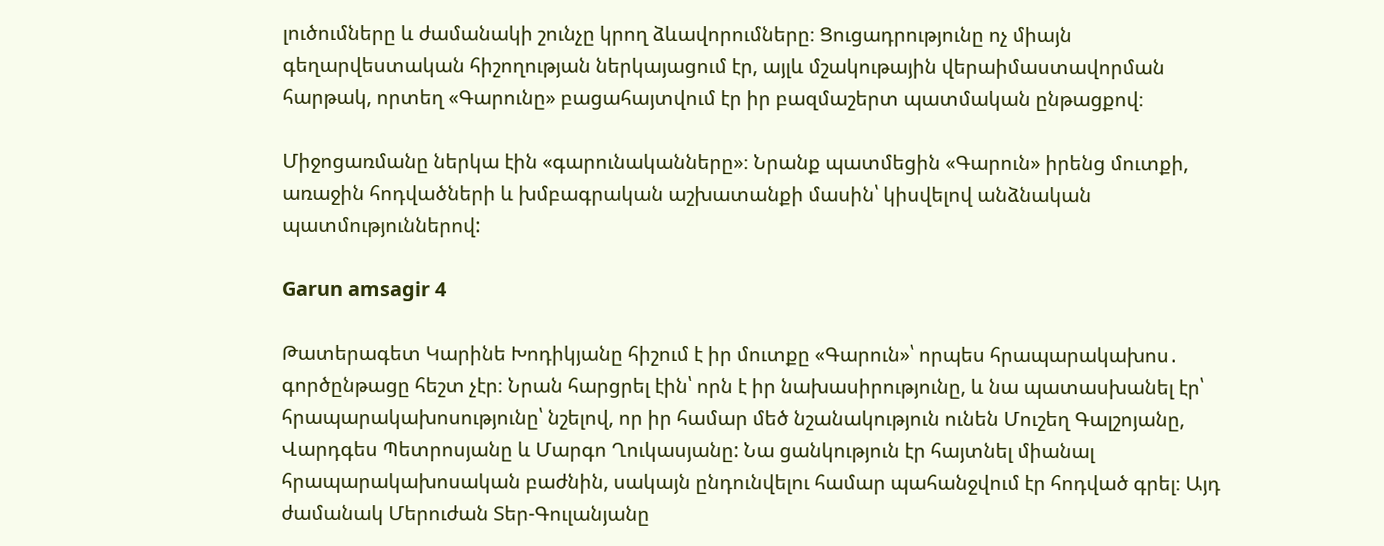լուծումները և ժամանակի շունչը կրող ձևավորումները։ Ցուցադրությունը ոչ միայն գեղարվեստական հիշողության ներկայացում էր, այլև մշակութային վերաիմաստավորման հարթակ, որտեղ «Գարունը» բացահայտվում էր իր բազմաշերտ պատմական ընթացքով։

Միջոցառմանը ներկա էին «գարունականները»։ Նրանք պատմեցին «Գարուն» իրենց մուտքի, առաջին հոդվածների և խմբագրական աշխատանքի մասին՝ կիսվելով անձնական պատմություններով:

Garun amsagir 4

Թատերագետ Կարինե Խոդիկյանը հիշում է իր մուտքը «Գարուն»՝ որպես հրապարակախոս․ գործընթացը հեշտ չէր։ Նրան հարցրել էին՝ որն է իր նախասիրությունը, և նա պատասխանել էր՝ հրապարակախոսությունը՝ նշելով, որ իր համար մեծ նշանակություն ունեն Մուշեղ Գալշոյանը, Վարդգես Պետրոսյանը և Մարգո Ղուկասյանը: Նա ցանկություն էր հայտնել միանալ հրապարակախոսական բաժնին, սակայն ընդունվելու համար պահանջվում էր հոդված գրել։ Այդ ժամանակ Մերուժան Տեր-Գուլանյանը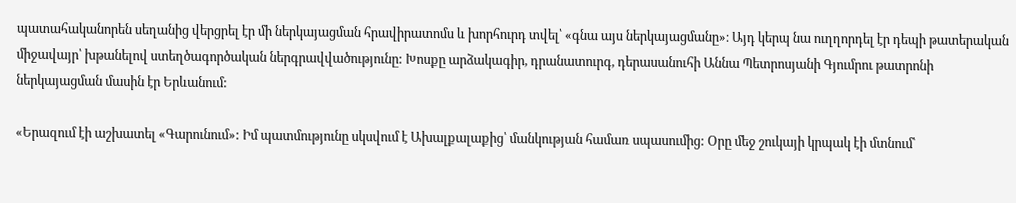պատահականորեն սեղանից վերցրել էր մի ներկայացման հրավիրատոմս և խորհուրդ տվել՝ «գնա այս ներկայացմանը»։ Այդ կերպ նա ուղղորդել էր դեպի թատերական միջավայր՝ խթանելով ստեղծագործական ներգրավվածությունը: Խոսքը արձակագիր, դրանատուրգ, դերասանուհի Աննա Պետրոսյանի Գյումրու թատրոնի ներկայացման մասին էր Երևանում:

«Երազում էի աշխատել «Գարունում»: Իմ պատմությունը սկսվում է Ախալքալաքից՝ մանկության համառ սպասումից: Օրը մեջ շուկայի կրպակ էի մտնում՝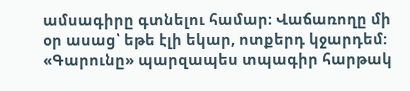ամսագիրը գտնելու համար։ Վաճառողը մի օր ասաց՝ եթե էլի եկար, ոտքերդ կջարդեմ: «Գարունը» պարզապես տպագիր հարթակ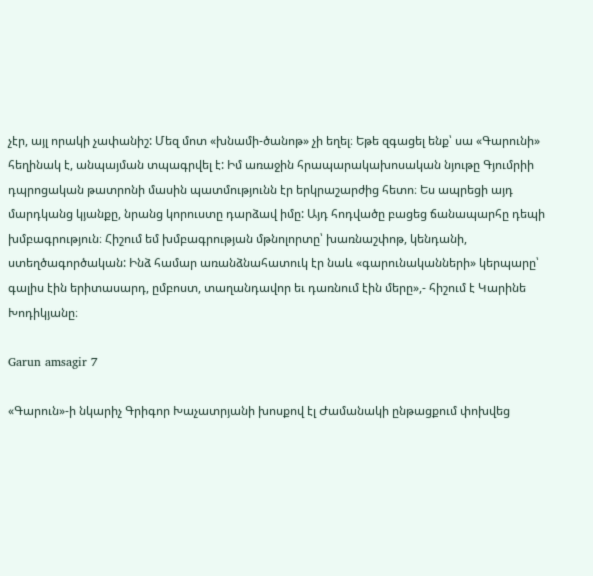չէր, այլ որակի չափանիշ: Մեզ մոտ «խնամի-ծանոթ» չի եղել։ Եթե զգացել ենք՝ սա «Գարունի» հեղինակ է, անպայման տպագրվել է: Իմ առաջին հրապարակախոսական նյութը Գյումրիի դպրոցական թատրոնի մասին պատմությունն էր երկրաշարժից հետո։ Ես ապրեցի այդ մարդկանց կյանքը, նրանց կորուստը դարձավ իմը: Այդ հոդվածը բացեց ճանապարհը դեպի խմբագրություն։ Հիշում եմ խմբագրության մթնոլորտը՝ խառնաշփոթ, կենդանի, ստեղծագործական: Ինձ համար առանձնահատուկ էր նաև «գարունականների» կերպարը՝ գալիս էին երիտասարդ, ըմբոստ, տաղանդավոր եւ դառնում էին մերը»,- հիշում է Կարինե Խոդիկյանը։

Garun amsagir 7

«Գարուն»-ի նկարիչ Գրիգոր Խաչատրյանի խոսքով էլ Ժամանակի ընթացքում փոխվեց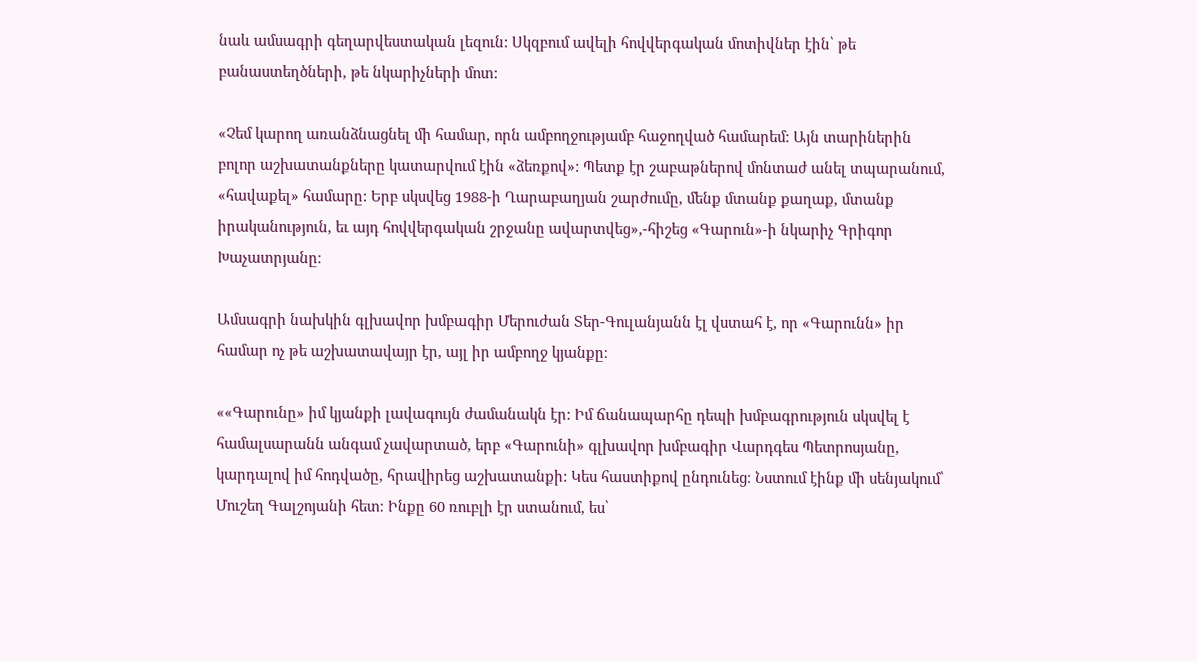նաև ամսագրի գեղարվեստական լեզուն: Սկզբում ավելի հովվերգական մոտիվներ էին՝ թե բանաստեղծների, թե նկարիչների մոտ:

«Չեմ կարող առանձնացնել մի համար, որն ամբողջությամբ հաջողված համարեմ: Այն տարիներին բոլոր աշխատանքները կատարվում էին «ձեռքով»: Պետք էր շաբաթներով մոնտաժ անել տպարանում, «հավաքել» համարը: Երբ սկսվեց 1988-ի Ղարաբաղյան շարժումը, մենք մտանք քաղաք, մտանք իրականություն, եւ այդ հովվերգական շրջանը ավարտվեց»,-հիշեց «Գարուն»-ի նկարիչ Գրիգոր Խաչատրյանը։

Ամսագրի նախկին գլխավոր խմբագիր Մերուժան Տեր-Գուլանյանն էլ վստահ է, որ «Գարունն» իր համար ոչ թե աշխատավայր էր, այլ իր ամբողջ կյանքը։

««Գարունը» իմ կյանքի լավագույն ժամանակն էր: Իմ ճանապարհը դեպի խմբագրություն սկսվել է համալսարանն անգամ չավարտած, երբ «Գարունի» գլխավոր խմբագիր Վարդգես Պետրոսյանը, կարդալով իմ հոդվածը, հրավիրեց աշխատանքի: Կես հաստիքով ընդունեց։ Նստում էինք մի սենյակում՝ Մուշեղ Գալշոյանի հետ։ Ինքը 60 ռուբլի էր ստանում, ես՝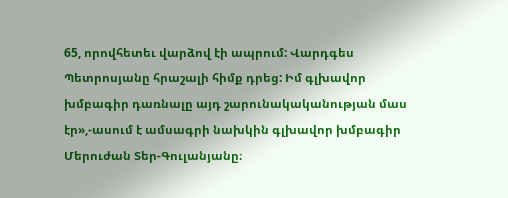65, որովհետեւ վարձով էի ապրում: Վարդգես Պետրոսյանը հրաշալի հիմք դրեց: Իմ գլխավոր խմբագիր դառնալը այդ շարունակականության մաս էր»,-ասում է ամսագրի նախկին գլխավոր խմբագիր Մերուժան Տեր-Գուլանյանը։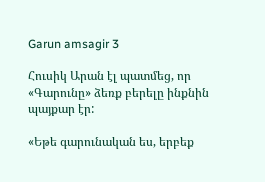Garun amsagir 3

Հուսիկ Արան էլ պատմեց, որ «Գարունը» ձեռք բերելը ինքնին պայքար էր:

«Եթե գարունական ես, երբեք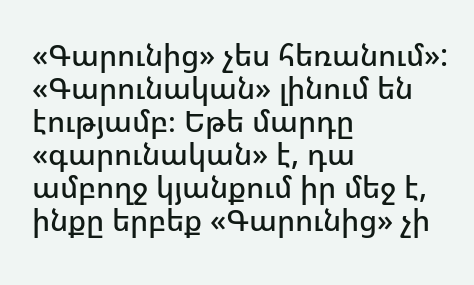«Գարունից» չես հեռանում»: «Գարունական» լինում են էությամբ։ Եթե մարդը «գարունական» է, դա ամբողջ կյանքում իր մեջ է, ինքը երբեք «Գարունից» չի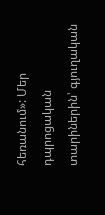հեռանում»: Մեր դպրոցական տարիներին՝ գյուղական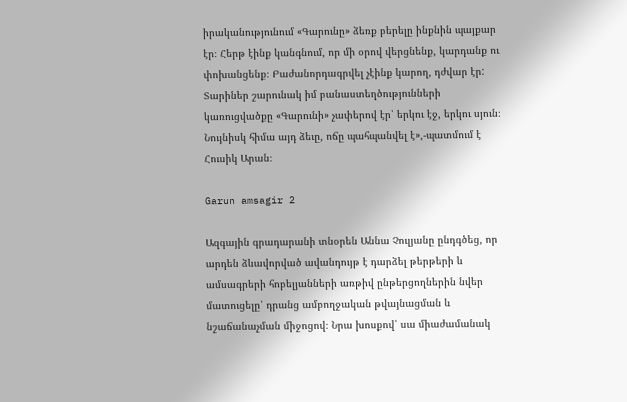իրականությունում «Գարունը» ձեռք բերելը ինքնին պայքար էր։ Հերթ էինք կանգնում, որ մի օրով վերցնենք, կարդանք ու փոխանցենք։ Բաժանորդագրվել չէինք կարող, դժվար էր: Տարիներ շարունակ իմ բանաստեղծությունների կառուցվածքը «Գարունի» չափերով էր՝ երկու էջ, երկու սյուն։ Նույնիսկ հիմա այդ ձեւը, ոճը պահպանվել է»,-պատմում է Հուսիկ Արան։

Garun amsagir 2

Ազգային գրադարանի տնօրեն Աննա Չուլյանը ընդգծեց, որ արդեն ձևավորված ավանդույթ է դարձել թերթերի և ամսագրերի հոբելյանների առթիվ ընթերցողներին նվեր մատուցելը՝ դրանց ամբողջական թվայնացման և նշաճանաչման միջոցով։ Նրա խոսքով՝ սա միաժամանակ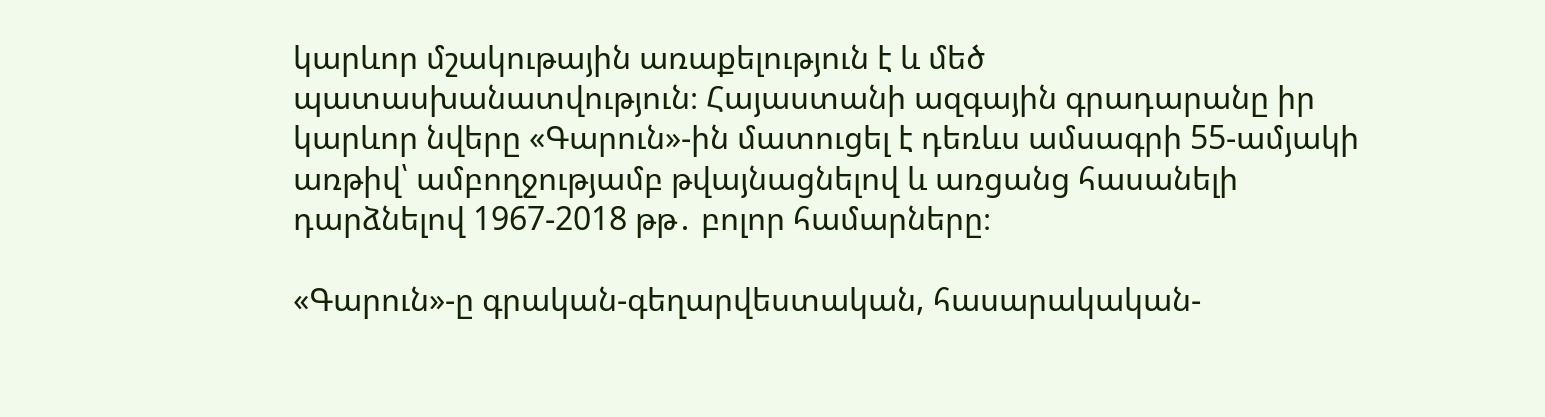կարևոր մշակութային առաքելություն է և մեծ պատասխանատվություն։ Հայաստանի ազգային գրադարանը իր կարևոր նվերը «Գարուն»-ին մատուցել է դեռևս ամսագրի 55-ամյակի առթիվ՝ ամբողջությամբ թվայնացնելով և առցանց հասանելի դարձնելով 1967-2018 թթ․ բոլոր համարները։

«Գարուն»-ը գրական-գեղարվեստական, հասարակական-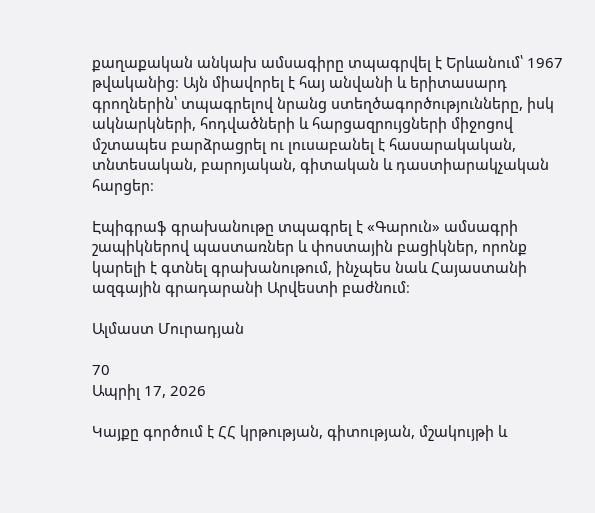քաղաքական անկախ ամսագիրը տպագրվել է Երևանում՝ 1967 թվականից։ Այն միավորել է հայ անվանի և երիտասարդ գրողներին՝ տպագրելով նրանց ստեղծագործությունները, իսկ ակնարկների, հոդվածների և հարցազրույցների միջոցով մշտապես բարձրացրել ու լուսաբանել է հասարակական, տնտեսական, բարոյական, գիտական և դաստիարակչական հարցեր։

Էպիգրաֆ գրախանութը տպագրել է «Գարուն» ամսագրի շապիկներով պաստառներ և փոստային բացիկներ, որոնք կարելի է գտնել գրախանութում, ինչպես նաև Հայաստանի ազգային գրադարանի Արվեստի բաժնում։

Ալմաստ Մուրադյան

70
Ապրիլ 17, 2026

Կայքը գործում է ՀՀ կրթության, գիտության, մշակույթի և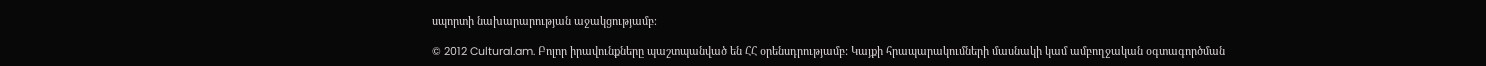սպորտի նախարարության աջակցությամբ։

© 2012 Cultural.am. Բոլոր իրավունքները պաշտպանված են ՀՀ օրենսդրությամբ: Կայքի հրապարակումների մասնակի կամ ամբողջական օգտագործման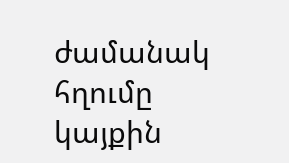ժամանակ հղումը կայքին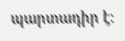պարտադիր է: